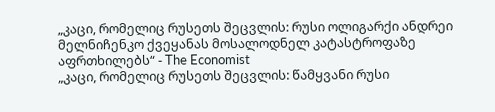„კაცი, რომელიც რუსეთს შეცვლის: რუსი ოლიგარქი ანდრეი მელნიჩენკო ქვეყანას მოსალოდნელ კატასტროფაზე აფრთხილებს“ - The Economist
„კაცი, რომელიც რუსეთს შეცვლის: წამყვანი რუსი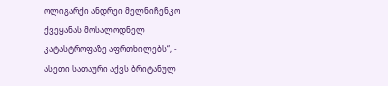ოლიგარქი ანდრეი მელნიჩენკო ქვეყანას მოსალოდნელ კატასტროფაზე აფრთხილებს“, - ასეთი სათაური აქვს ბრიტანულ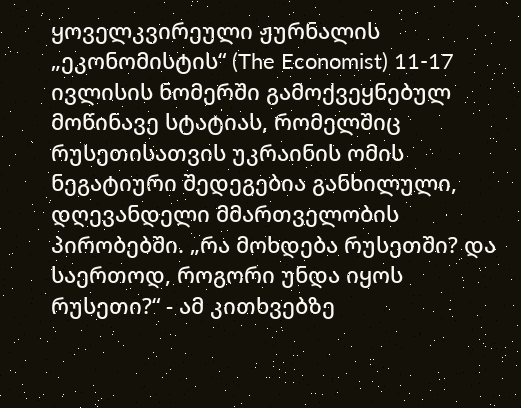ყოველკვირეული ჟურნალის „ეკონომისტის“ (The Economist) 11-17 ივლისის ნომერში გამოქვეყნებულ მოწინავე სტატიას, რომელშიც რუსეთისათვის უკრაინის ომის ნეგატიური შედეგებია განხილული, დღევანდელი მმართველობის პირობებში. „რა მოხდება რუსეთში? და საერთოდ, როგორი უნდა იყოს რუსეთი?“ - ამ კითხვებზე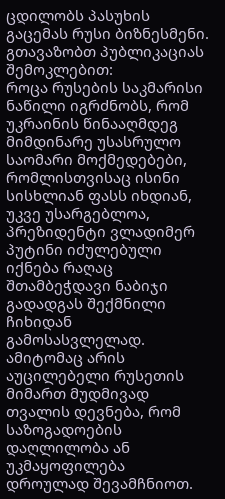ცდილობს პასუხის გაცემას რუსი ბიზნესმენი.
გთავაზობთ პუბლიკაციას შემოკლებით:
როცა რუსების საკმარისი ნაწილი იგრძნობს, რომ უკრაინის წინააღმდეგ მიმდინარე უსასრულო საომარი მოქმედებები, რომლისთვისაც ისინი სისხლიან ფასს იხდიან, უკვე უსარგებლოა, პრეზიდენტი ვლადიმერ პუტინი იძულებული იქნება რაღაც შთამბეჭდავი ნაბიჯი გადადგას შექმნილი ჩიხიდან გამოსასვლელად. ამიტომაც არის აუცილებელი რუსეთის მიმართ მუდმივად თვალის დევნება, რომ საზოგადოების დაღლილობა ან უკმაყოფილება დროულად შევამჩნიოთ.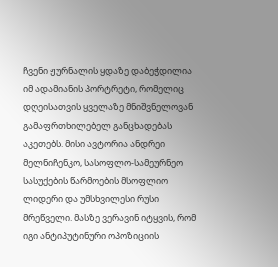ჩვენი ჟურნალის ყდაზე დაბეჭდილია იმ ადამიანის პორტრეტი, რომელიც დღეისათვის ყველაზე მნიშვნელოვან გამაფრთხილებელ განცხადებას აკეთებს. მისი ავტორია ანდრეი მელნიჩენკო, სასოფლო-სამეურნეო სასუქების წარმოების მსოფლიო ლიდერი და უმსხვილესი რუსი მრეწველი. მასზე ვერავინ იტყვის, რომ იგი ანტიპუტინური ოპოზიციის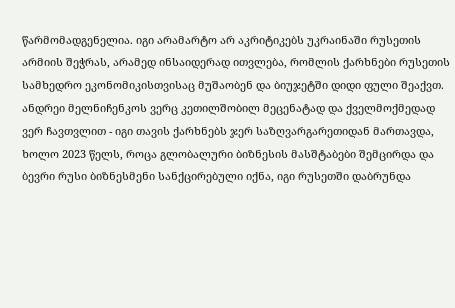წარმომადგენელია. იგი არამარტო არ აკრიტიკებს უკრაინაში რუსეთის არმიის შეჭრას, არამედ ინსაიდერად ითვლება, რომლის ქარხნები რუსეთის სამხედრო ეკონომიკისთვისაც მუშაობენ და ბიუჯეტში დიდი ფული შეაქვთ. ანდრეი მელნიჩენკოს ვერც კეთილშობილ მეცენატად და ქველმოქმედად ვერ ჩავთვლით - იგი თავის ქარხნებს ჯერ საზღვარგარეთიდან მართავდა, ხოლო 2023 წელს, როცა გლობალური ბიზნესის მასშტაბები შემცირდა და ბევრი რუსი ბიზნესმენი სანქცირებული იქნა, იგი რუსეთში დაბრუნდა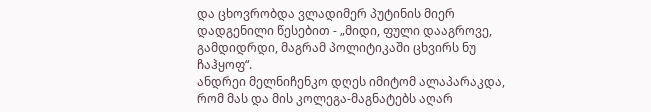და ცხოვრობდა ვლადიმერ პუტინის მიერ დადგენილი წესებით - „მიდი, ფული დააგროვე, გამდიდრდი, მაგრამ პოლიტიკაში ცხვირს ნუ ჩაჰყოფ“.
ანდრეი მელნიჩენკო დღეს იმიტომ ალაპარაკდა, რომ მას და მის კოლეგა-მაგნატებს აღარ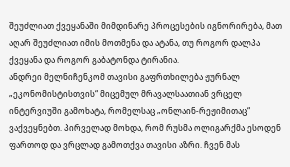შეუძლიათ ქვეყანაში მიმდინარე პროცესების იგნორირება, მათ აღარ შეუძლიათ იმის მოთმენა და ატანა, თუ როგორ დალპა ქვეყანა და როგორ გაბატონდა ტირანია.
ანდრეი მელნიჩენკომ თავისი გაფრთხილება ჟურნალ „ეკონომისტისთვის“ მიცემულ მრავალსაათიან ვრცელ ინტერვიუში გამოხატა, რომელსაც „ონლაინ-რეჟიმითაც“ ვაქვეყნებთ. პირველად მოხდა, რომ რუსმა ოლიგარქმა ესოდენ ფართოდ და ვრცლად გამოთქვა თავისი აზრი. ჩვენ მას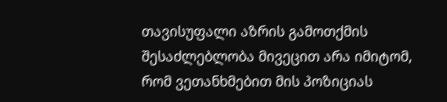თავისუფალი აზრის გამოთქმის შესაძლებლობა მივეცით არა იმიტომ, რომ ვეთანხმებით მის პოზიციას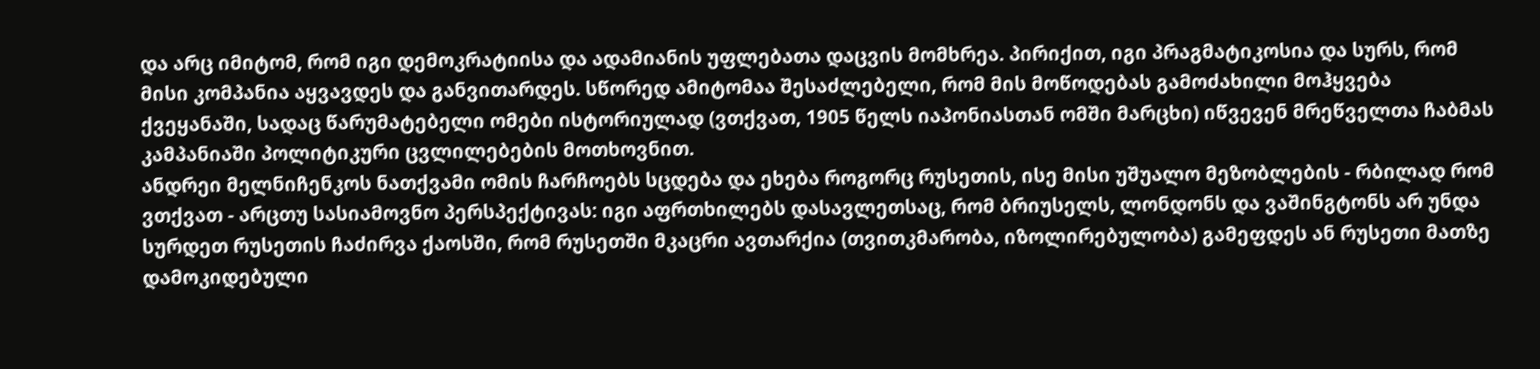და არც იმიტომ, რომ იგი დემოკრატიისა და ადამიანის უფლებათა დაცვის მომხრეა. პირიქით, იგი პრაგმატიკოსია და სურს, რომ მისი კომპანია აყვავდეს და განვითარდეს. სწორედ ამიტომაა შესაძლებელი, რომ მის მოწოდებას გამოძახილი მოჰყვება ქვეყანაში, სადაც წარუმატებელი ომები ისტორიულად (ვთქვათ, 1905 წელს იაპონიასთან ომში მარცხი) იწვევენ მრეწველთა ჩაბმას კამპანიაში პოლიტიკური ცვლილებების მოთხოვნით.
ანდრეი მელნიჩენკოს ნათქვამი ომის ჩარჩოებს სცდება და ეხება როგორც რუსეთის, ისე მისი უშუალო მეზობლების - რბილად რომ ვთქვათ - არცთუ სასიამოვნო პერსპექტივას: იგი აფრთხილებს დასავლეთსაც, რომ ბრიუსელს, ლონდონს და ვაშინგტონს არ უნდა სურდეთ რუსეთის ჩაძირვა ქაოსში, რომ რუსეთში მკაცრი ავთარქია (თვითკმარობა, იზოლირებულობა) გამეფდეს ან რუსეთი მათზე დამოკიდებული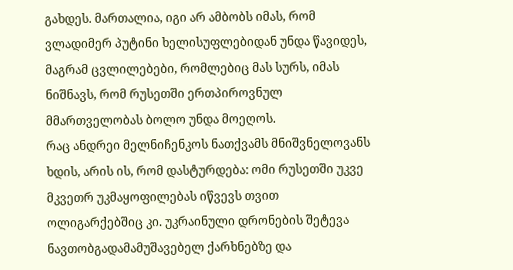გახდეს. მართალია, იგი არ ამბობს იმას, რომ ვლადიმერ პუტინი ხელისუფლებიდან უნდა წავიდეს, მაგრამ ცვლილებები, რომლებიც მას სურს, იმას ნიშნავს, რომ რუსეთში ერთპიროვნულ მმართველობას ბოლო უნდა მოეღოს.
რაც ანდრეი მელნიჩენკოს ნათქვამს მნიშვნელოვანს ხდის, არის ის, რომ დასტურდება: ომი რუსეთში უკვე მკვეთრ უკმაყოფილებას იწვევს თვით ოლიგარქებშიც კი. უკრაინული დრონების შეტევა ნავთობგადამამუშავებელ ქარხნებზე და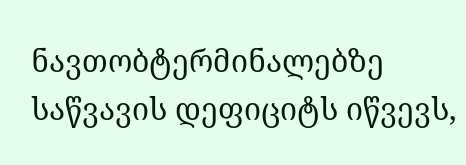ნავთობტერმინალებზე საწვავის დეფიციტს იწვევს,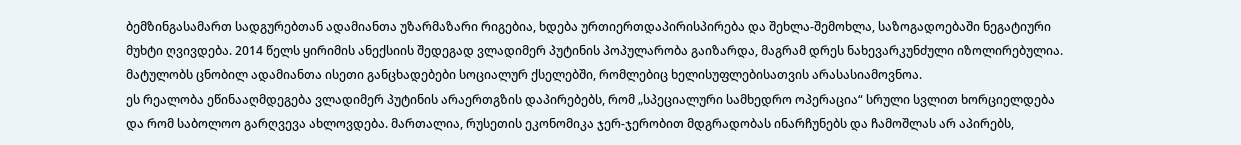ბემზინგასამართ სადგურებთან ადამიანთა უზარმაზარი რიგებია, ხდება ურთიერთდაპირისპირება და შეხლა-შემოხლა, საზოგადოებაში ნეგატიური მუხტი ღვივდება. 2014 წელს ყირიმის ანექსიის შედეგად ვლადიმერ პუტინის პოპულარობა გაიზარდა, მაგრამ დრეს ნახევარკუნძული იზოლირებულია. მატულობს ცნობილ ადამიანთა ისეთი განცხადებები სოციალურ ქსელებში, რომლებიც ხელისუფლებისათვის არასასიამოვნოა.
ეს რეალობა ეწინააღმდეგება ვლადიმერ პუტინის არაერთგზის დაპირებებს, რომ „სპეციალური სამხედრო ოპერაცია“ სრული სვლით ხორციელდება და რომ საბოლოო გარღვევა ახლოვდება. მართალია, რუსეთის ეკონომიკა ჯერ-ჯერობით მდგრადობას ინარჩუნებს და ჩამოშლას არ აპირებს,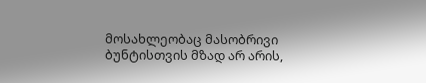მოსახლეობაც მასობრივი ბუნტისთვის მზად არ არის,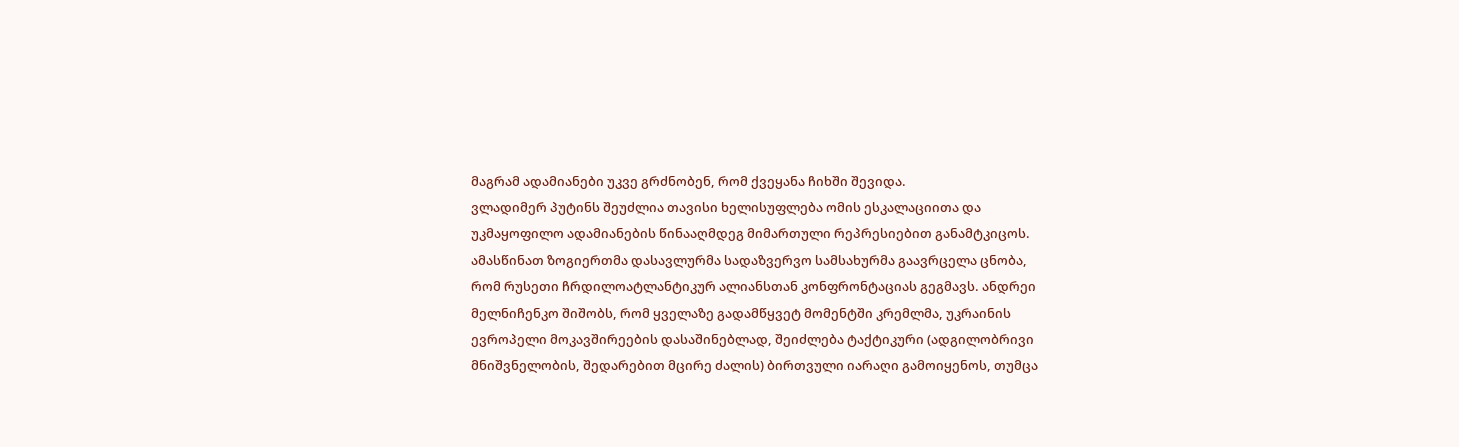მაგრამ ადამიანები უკვე გრძნობენ, რომ ქვეყანა ჩიხში შევიდა.
ვლადიმერ პუტინს შეუძლია თავისი ხელისუფლება ომის ესკალაციითა და უკმაყოფილო ადამიანების წინააღმდეგ მიმართული რეპრესიებით განამტკიცოს. ამასწინათ ზოგიერთმა დასავლურმა სადაზვერვო სამსახურმა გაავრცელა ცნობა, რომ რუსეთი ჩრდილოატლანტიკურ ალიანსთან კონფრონტაციას გეგმავს. ანდრეი მელნიჩენკო შიშობს, რომ ყველაზე გადამწყვეტ მომენტში კრემლმა, უკრაინის ევროპელი მოკავშირეების დასაშინებლად, შეიძლება ტაქტიკური (ადგილობრივი მნიშვნელობის, შედარებით მცირე ძალის) ბირთვული იარაღი გამოიყენოს, თუმცა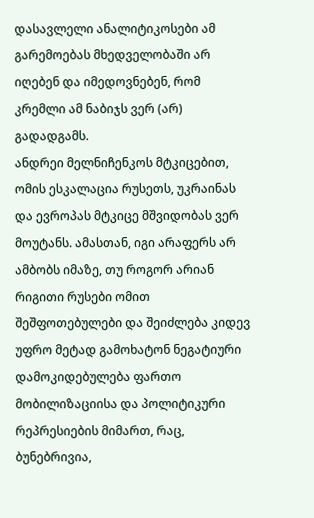დასავლელი ანალიტიკოსები ამ გარემოებას მხედველობაში არ იღებენ და იმედოვნებენ, რომ კრემლი ამ ნაბიჯს ვერ (არ) გადადგამს.
ანდრეი მელნიჩენკოს მტკიცებით, ომის ესკალაცია რუსეთს, უკრაინას და ევროპას მტკიცე მშვიდობას ვერ მოუტანს. ამასთან, იგი არაფერს არ ამბობს იმაზე, თუ როგორ არიან რიგითი რუსები ომით შეშფოთებულები და შეიძლება კიდევ უფრო მეტად გამოხატონ ნეგატიური დამოკიდებულება ფართო მობილიზაციისა და პოლიტიკური რეპრესიების მიმართ, რაც, ბუნებრივია,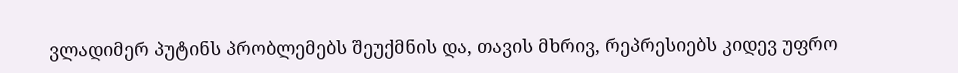ვლადიმერ პუტინს პრობლემებს შეუქმნის და, თავის მხრივ, რეპრესიებს კიდევ უფრო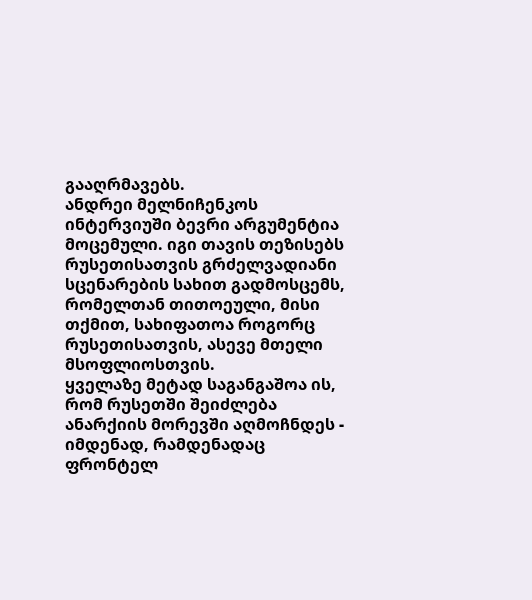გააღრმავებს.
ანდრეი მელნიჩენკოს ინტერვიუში ბევრი არგუმენტია მოცემული. იგი თავის თეზისებს რუსეთისათვის გრძელვადიანი სცენარების სახით გადმოსცემს, რომელთან თითოეული, მისი თქმით, სახიფათოა როგორც რუსეთისათვის, ასევე მთელი მსოფლიოსთვის.
ყველაზე მეტად საგანგაშოა ის, რომ რუსეთში შეიძლება ანარქიის მორევში აღმოჩნდეს - იმდენად, რამდენადაც ფრონტელ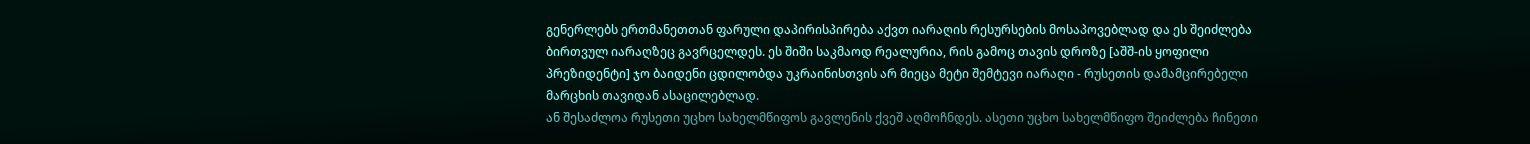გენერლებს ერთმანეთთან ფარული დაპირისპირება აქვთ იარაღის რესურსების მოსაპოვებლად და ეს შეიძლება ბირთვულ იარაღზეც გავრცელდეს. ეს შიში საკმაოდ რეალურია, რის გამოც თავის დროზე [აშშ-ის ყოფილი პრეზიდენტი] ჯო ბაიდენი ცდილობდა უკრაინისთვის არ მიეცა მეტი შემტევი იარაღი - რუსეთის დამამცირებელი მარცხის თავიდან ასაცილებლად.
ან შესაძლოა რუსეთი უცხო სახელმწიფოს გავლენის ქვეშ აღმოჩნდეს. ასეთი უცხო სახელმწიფო შეიძლება ჩინეთი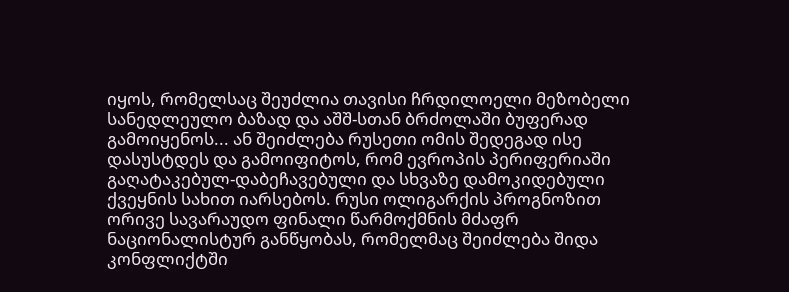იყოს, რომელსაც შეუძლია თავისი ჩრდილოელი მეზობელი სანედლეულო ბაზად და აშშ-სთან ბრძოლაში ბუფერად გამოიყენოს... ან შეიძლება რუსეთი ომის შედეგად ისე დასუსტდეს და გამოიფიტოს, რომ ევროპის პერიფერიაში გაღატაკებულ-დაბეჩავებული და სხვაზე დამოკიდებული ქვეყნის სახით იარსებოს. რუსი ოლიგარქის პროგნოზით ორივე სავარაუდო ფინალი წარმოქმნის მძაფრ ნაციონალისტურ განწყობას, რომელმაც შეიძლება შიდა კონფლიქტში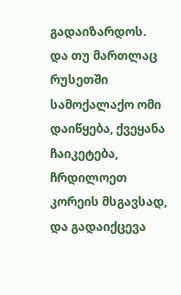გადაიზარდოს.
და თუ მართლაც რუსეთში სამოქალაქო ომი დაიწყება, ქვეყანა ჩაიკეტება, ჩრდილოეთ კორეის მსგავსად, და გადაიქცევა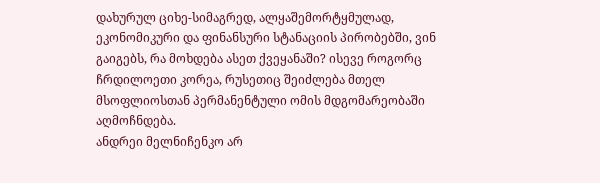დახურულ ციხე-სიმაგრედ, ალყაშემორტყმულად, ეკონომიკური და ფინანსური სტანაციის პირობებში, ვინ გაიგებს, რა მოხდება ასეთ ქვეყანაში? ისევე როგორც ჩრდილოეთი კორეა, რუსეთიც შეიძლება მთელ მსოფლიოსთან პერმანენტული ომის მდგომარეობაში აღმოჩნდება.
ანდრეი მელნიჩენკო არ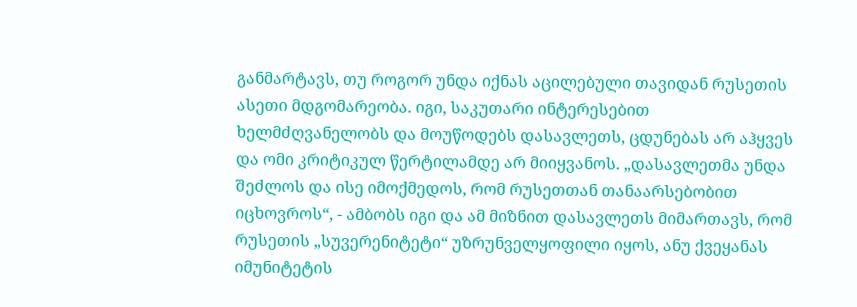განმარტავს, თუ როგორ უნდა იქნას აცილებული თავიდან რუსეთის ასეთი მდგომარეობა. იგი, საკუთარი ინტერესებით ხელმძღვანელობს და მოუწოდებს დასავლეთს, ცდუნებას არ აჰყვეს და ომი კრიტიკულ წერტილამდე არ მიიყვანოს. „დასავლეთმა უნდა შეძლოს და ისე იმოქმედოს, რომ რუსეთთან თანაარსებობით იცხოვროს“, - ამბობს იგი და ამ მიზნით დასავლეთს მიმართავს, რომ რუსეთის „სუვერენიტეტი“ უზრუნველყოფილი იყოს, ანუ ქვეყანას იმუნიტეტის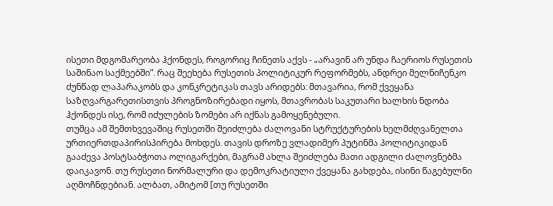ისეთი მდგომარეობა ჰქონდეს, როგორიც ჩინეთს აქვს - „არავინ არ უნდა ჩაერიოს რუსეთის საშინაო საქმეებში“. რაც შეეხება რუსეთის პოლიტიკურ რეფორმებს, ანდრეი მელნიჩენკო ძუნწად ლაპარაკობს და კონკრეტიკას თავს არიდებს: მთავარია, რომ ქვეყანა საზღვარგარეთისთვის პროგნოზირებადი იყოს, მთავრობას საკუთარი ხალხის ნდობა ჰქონდეს ისე, რომ იძულების ზომები არ იქნას გამოყენებული.
თუმცა ამ შემთხვევაშიც რუსეთში შეიძლება ძალოვანი სტრუქტურების ხელმძღვანელთა ურთიერთდაპირისპირება მოხდეს. თავის დროზე ვლადიმერ პუტინმა პოლიტიკიდან გააძევა პოსტსაბჭოთა ოლიგარქები, მაგრამ ახლა შეიძლება მათი ადგილი ძალოვნებმა დაიკავონ. თუ რუსეთი ნორმალური და დემოკრატიული ქვეყანა გახდება, ისინი წაგებულნი აღმოჩნდებიან. ალბათ, ამიტომ [თუ რუსეთში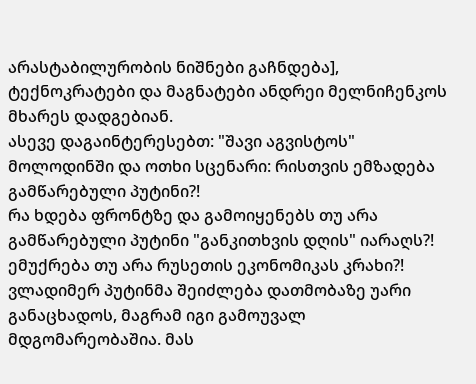არასტაბილურობის ნიშნები გაჩნდება], ტექნოკრატები და მაგნატები ანდრეი მელნიჩენკოს მხარეს დადგებიან.
ასევე დაგაინტერესებთ: "შავი აგვისტოს" მოლოდინში და ოთხი სცენარი: რისთვის ემზადება გამწარებული პუტინი?!
რა ხდება ფრონტზე და გამოიყენებს თუ არა გამწარებული პუტინი "განკითხვის დღის" იარაღს?!
ემუქრება თუ არა რუსეთის ეკონომიკას კრახი?!
ვლადიმერ პუტინმა შეიძლება დათმობაზე უარი განაცხადოს, მაგრამ იგი გამოუვალ მდგომარეობაშია. მას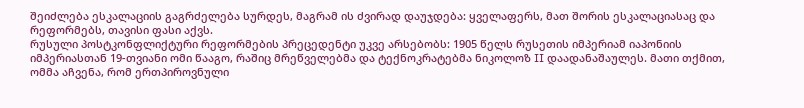შეიძლება ესკალაციის გაგრძელება სურდეს, მაგრამ ის ძვირად დაუჯდება: ყველაფერს, მათ შორის ესკალაციასაც და რეფორმებს, თავისი ფასი აქვს.
რუსული პოსტკონფლიქტური რეფორმების პრეცედენტი უკვე არსებობს: 1905 წელს რუსეთის იმპერიამ იაპონიის იმპერიასთან 19-თვიანი ომი წააგო, რაშიც მრეწველებმა და ტექნოკრატებმა ნიკოლოზ II დაადანაშაულეს. მათი თქმით, ომმა აჩვენა, რომ ერთპიროვნული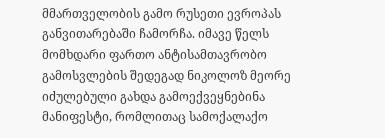მმართველობის გამო რუსეთი ევროპას განვითარებაში ჩამორჩა. იმავე წელს მომხდარი ფართო ანტისამთავრობო გამოსვლების შედეგად ნიკოლოზ მეორე იძულებული გახდა გამოექვეყნებინა მანიფესტი, რომლითაც სამოქალაქო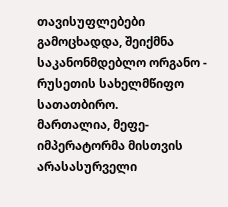თავისუფლებები გამოცხადდა, შეიქმნა საკანონმდებლო ორგანო - რუსეთის სახელმწიფო სათათბირო.
მართალია, მეფე-იმპერატორმა მისთვის არასასურველი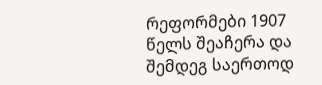რეფორმები 1907 წელს შეაჩერა და შემდეგ საერთოდ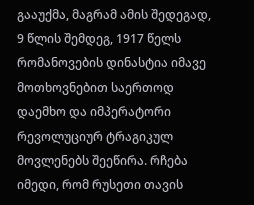გააუქმა, მაგრამ ამის შედეგად, 9 წლის შემდეგ, 1917 წელს რომანოვების დინასტია იმავე მოთხოვნებით საერთოდ დაემხო და იმპერატორი რევოლუციურ ტრაგიკულ მოვლენებს შეეწირა. რჩება იმედი, რომ რუსეთი თავის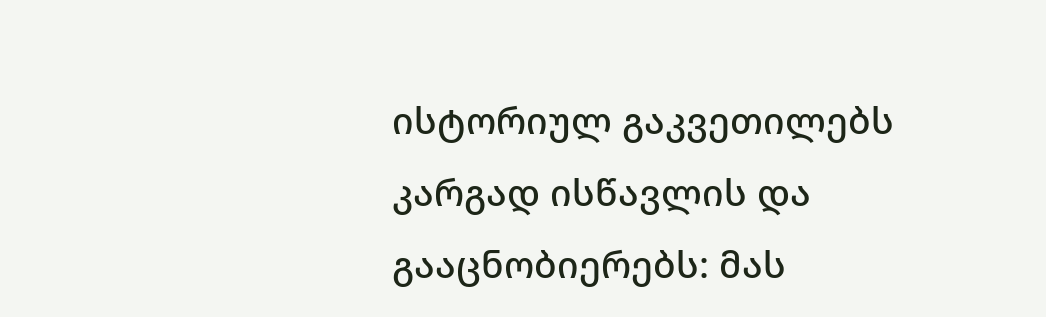ისტორიულ გაკვეთილებს კარგად ისწავლის და გააცნობიერებს: მას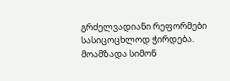გრძელვადიანი რეფორმები სასიცოცხლოდ ჭირდება.
მოამზადა სიმონ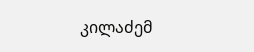კილაძემ